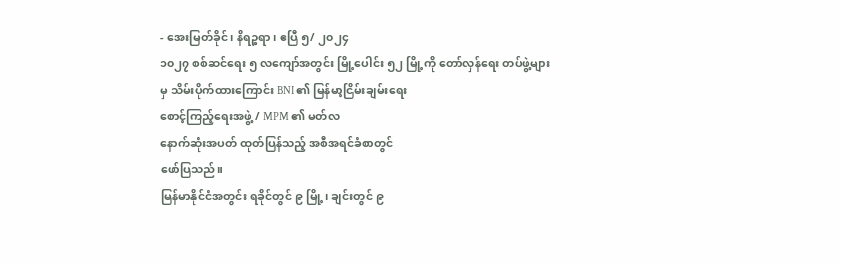- အေးမြတ်ခိုင်၊ နိရဉ္စရာ၊ ဧပြီ ၅/ ၂၀၂၄
၁၀၂၇ စစ်ဆင်ရေး ၅ လကျော်အတွင်း မြို့ပေါင်း ၅၂ မြို့ကို တော်လှန်ရေး တပ်ဖွဲ့များမှ သိမ်းပိုက်ထားကြောင်း BNI ၏ မြန်မာ့ငြိမ်းချမ်းရေး
စောင့်ကြည့်ရေးအဖွဲ့ / MPM ၏ မတ်လ
နောက်ဆုံးအပတ် ထုတ်ပြန်သည့် အစီအရင်ခံစာတွင်
ဖော်ပြသည်။
မြန်မာနိုင်ငံအတွင်း ရခိုင်တွင် ၉ မြို့၊ ချင်းတွင် ၉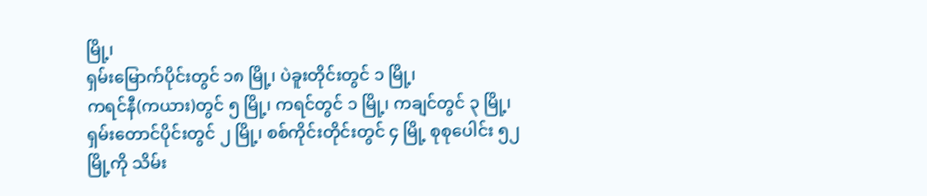မြို့၊
ရှမ်းမြောက်ပိုင်းတွင် ၁၈ မြို့၊ ပဲခူးတိုင်းတွင် ၁ မြို့၊
ကရင်နီ(ကယား)တွင် ၅ မြို့၊ ကရင်တွင် ၁ မြို့၊ ကချင်တွင် ၃ မြို့၊
ရှမ်းတောင်ပိုင်းတွင် ၂ မြို့၊ စစ်ကိုင်းတိုင်းတွင် ၄ မြို့ စုစုပေါင်း ၅၂
မြို့ကို သိမ်း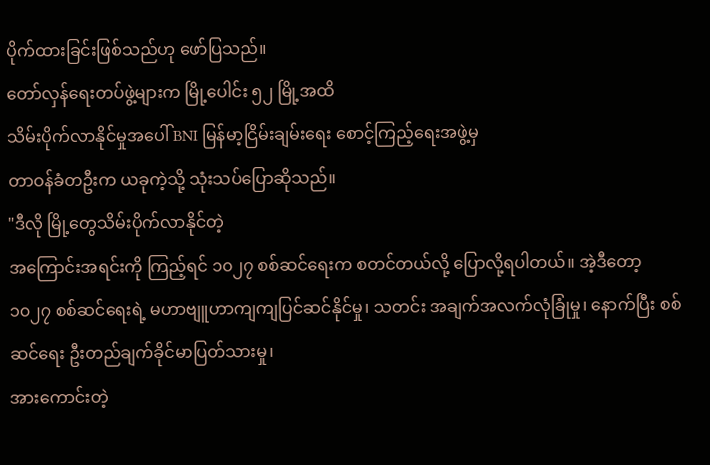ပိုက်ထားခြင်းဖြစ်သည်ဟု ဖော်ပြသည်။
တော်လှန်ရေးတပ်ဖွဲ့များက မြို့ပေါင်း ၅၂ မြို့အထိ
သိမ်းပိုက်လာနိုင်မှုအပေါ် BNI မြန်မာ့ငြိမ်းချမ်းရေး စောင့်ကြည့်ရေးအဖွဲ့မှ
တာဝန်ခံတဦးက ယခုကဲ့သို့ သုံးသပ်ပြောဆိုသည်။
"ဒီလို မြို့တွေသိမ်းပိုက်လာနိုင်တဲ့
အကြောင်းအရင်းကို ကြည့်ရင် ၁၀၂၇ စစ်ဆင်ရေးက စတင်တယ်လို့ ပြောလို့ရပါတယ်။ အဲ့ဒီတော့
၁၀၂၇ စစ်ဆင်ရေးရဲ့ မဟာဗျူဟာကျကျပြင်ဆင်နိုင်မှု၊ သတင်း အချက်အလက်လုံခြုံမှု၊ နောက်ပြီး စစ်ဆင်ရေး ဦးတည်ချက်ခိုင်မာပြတ်သားမှု၊
အားကောင်းတဲ့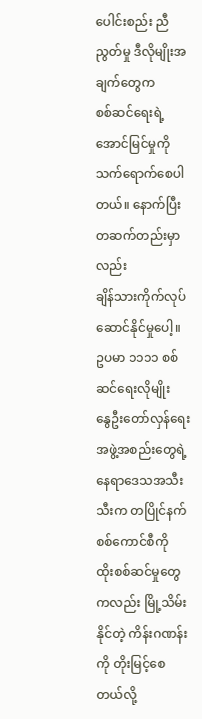ပေါင်းစည်း ညီညွတ်မှု ဒီလိုမျိုးအချက်တွေက
စစ်ဆင်ရေးရဲ့အောင်မြင်မှုကို သက်ရောက်စေပါတယ်။ နောက်ပြီး တဆက်တည်းမှာလည်း
ချိန်သားကိုက်လုပ်ဆောင်နိုင်မှုပေါ့။ ဥပမာ ၁၁၁၁ စစ်ဆင်ရေးလိုမျိုး
နွေဦးတော်လှန်ရေးအဖွဲ့အစည်းတွေရဲ့ နေရာဒေသအသီးသီးက တပြိုင်နက် စစ်ကောင်စီကို
ထိုးစစ်ဆင်မှုတွေကလည်း မြို့သိမ်းနိုင်တဲ့ ကိန်းဂဏန်းကို တိုးမြင့်စေတယ်လို့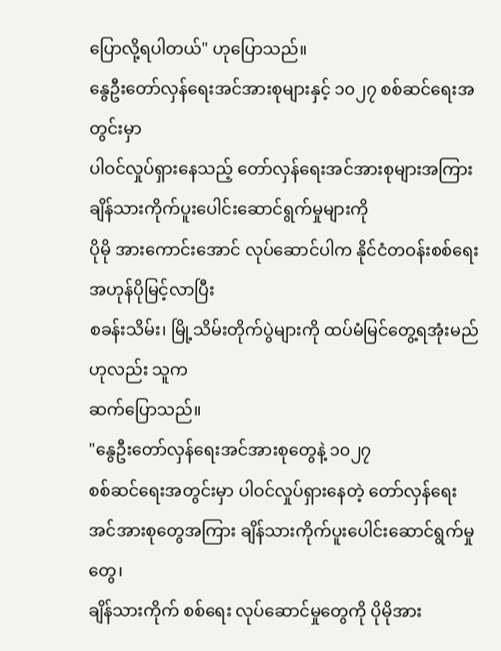ပြောလို့ရပါတယ်" ဟုပြောသည်။
နွေဦးတော်လှန်ရေးအင်အားစုများနှင့် ၁၀၂၇ စစ်ဆင်ရေးအတွင်းမှာ
ပါဝင်လှုပ်ရှားနေသည့် တော်လှန်ရေးအင်အားစုများအကြား ချိန်သားကိုက်ပူးပေါင်းဆောင်ရွက်မှုများကို
ပိုမို အားကောင်းအောင် လုပ်ဆောင်ပါက နိုင်ငံတဝန်းစစ်ရေးအဟုန်ပိုမြင့်လာပြီး
စခန်းသိမ်း၊ မြို့သိမ်းတိုက်ပွဲများကို ထပ်မံမြင်တွေ့ရအုံးမည်ဟုလည်း သူက
ဆက်ပြောသည်။
"နွေဦးတော်လှန်ရေးအင်အားစုတွေနဲ့ ၁၀၂၇
စစ်ဆင်ရေးအတွင်းမှာ ပါဝင်လှုပ်ရှားနေတဲ့ တော်လှန်ရေး အင်အားစုတွေအကြား ချိန်သားကိုက်ပူးပေါင်းဆောင်ရွက်မှုတွေ၊
ချိန်သားကိုက် စစ်ရေး လုပ်ဆောင်မှုတွေကို ပိုမိုအား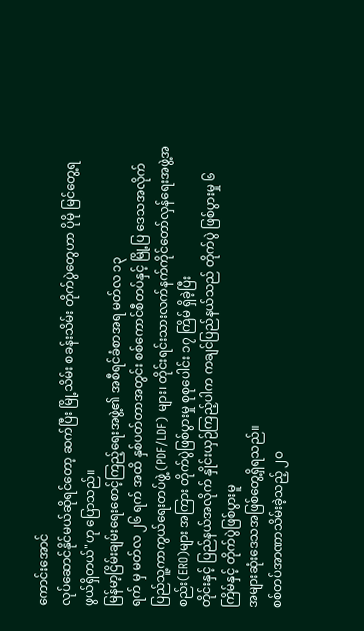ကောင်းအောင်
လုပ်ဆောင်နိုင်မယ်ဆိုရင်တော့ ဆက်ပြီး မြို့သိမ်း စခန်းသိမ်း တိုက်ပွဲတွေဟာ ပိုမို မြင်တွေ့ရဖွယ်ရှိတယ်"ဟု ပြောသည်။
မြန်မာ့ငြိမ်းချမ်းရေးစောင့်ကြည့်ရေးအဖွဲ့၏ အစီရင်ခံစာအရ မတ်လ ၁၃
ရက် မှ မတ်လ ၂၆ ရက် အထိ နှစ်ပတ်တာအတွင်း စစ်ကောင်စီတပ်နှင့် မြို့ပြ ဒေသအလိုက်
ပြည်သူ့ကာကွယ်ရေးတပ်ဖွဲ့ (PDF/LDF) များ၊ တိုင်းရင်းသားလက်နက်ကိုင်တော်လှန်ရေးအဖွဲ့အစည်း(ERO)များ အကြား တိုက်ပွဲဖြစ်ပွားမှု စုစုပေါင်း ၁၇ ကြိမ် ရှိခဲ့ပြီး
တိုင်းနှင့် ပြည်နယ်အလိုက် နှိုင်းယှဉ်ကြည့်ပါက ကချင်ပြည်နယ်သည် တိုက်ပွဲ ဖြစ်ပွားမှု ၆ ကြိမ်နှင့် တိုက်ပွဲဖြစ်ပွားမူ
အများဆုံးဒေသအဖြစ်တွေ့ရှိရသည်။
စစ်တပ်အာဏာသိမ်းခဲ့သည့် ၂ဝ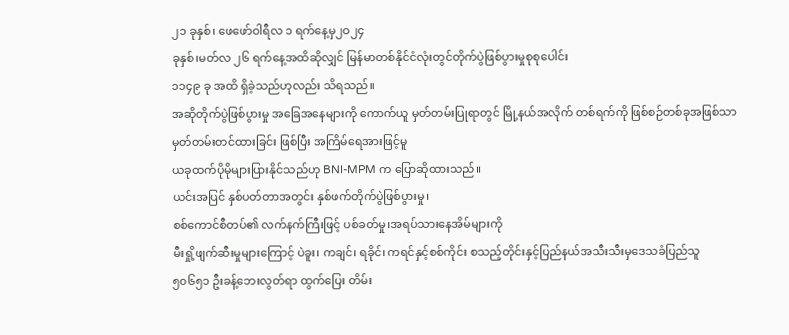၂၁ ခုနှစ်၊ ဖေဖော်ဝါရီလ ၁ ရက်နေ့မှ၂ဝ၂၄
ခုနှစ်၊မတ်လ ၂၆ ရက်နေ့အထိဆိုလျှင် မြန်မာတစ်နိုင်ငံလုံးတွင်တိုက်ပွဲဖြစ်ပွားမှုစုစုပေါင်း
၁၁၄၉ ခု အထိ ရှိခဲ့သည်ဟုလည်း သိရသည်။
အဆိုတိုက်ပွဲဖြစ်ပွားမှု အခြေအနေများကို ကောက်ယူ မှတ်တမ်းပြုရာတွင် မြို့နယ်အလိုက် တစ်ရက်ကို ဖြစ်စဉ်တစ်ခုအဖြစ်သာ
မှတ်တမ်းတင်ထားခြင်း ဖြစ်ပြီး အကြိမ်ရေအားဖြင့်မူ
ယခုထက်ပိုမိုများပြားနိုင်သည်ဟု BNI-MPM က ပြောဆိုထားသည်။
ယင်းအပြင် နှစ်ပတ်တာအတွင်း နှစ်ဖက်တိုက်ပွဲဖြစ်ပွားမှု၊
စစ်ကောင်စီတပ်၏ လက်နက်ကြီးဖြင့် ပစ်ခတ်မှု၊အရပ်သားနေအိမ်များကို
မီးရှို့ဖျက်ဆီးမှုများကြောင့် ပဲခူး၊ ကချင်၊ ရခိုင်၊ ကရင်နှင့်စစ်ကိုင်း စသည့်တိုင်းနှင့်ပြည်နယ်အသီးသီးမှဒေသခံပြည်သူ
၅၀၆၅၁ ဦးခန့်ဘေးလွတ်ရာ ထွက်ပြေး တိမ်း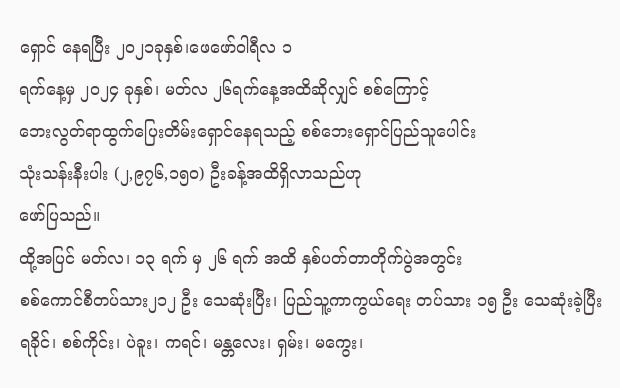ရှောင် နေရပြီး ၂၀၂၁ခုနှစ်၊ဖေဖော်ဝါရီလ ၁
ရက်နေ့မှ ၂ဝ၂၄ ခုနှစ်၊ မတ်လ ၂၆ရက်နေ့အထိဆိုလျှင် စစ်ကြောင့်
ဘေးလွတ်ရာထွက်ပြေးတိမ်းရှောင်နေရသည့် စစ်ဘေးရှောင်ပြည်သူပေါင်း
သုံးသန်းနီးပါး (၂,၉၇၆,၁၅၀) ဦးခန့်အထိရှိလာသည်ဟု
ဖော်ပြသည်။
ထို့အပြင် မတ်လ၊ ၁၃ ရက် မှ ၂၆ ရက် အထိ နှစ်ပတ်တာတိုက်ပွဲအတွင်း
စစ်ကောင်စီတပ်သား၂၁၂ ဦး သေဆုံးပြီး၊ ပြည်သူ့ကာကွယ်ရေး တပ်သား ၁၅ ဦး သေဆုံးခဲ့ပြီး
ရခိုင်၊ စစ်ကိုင်း၊ ပဲခူး၊ ကရင်၊ မန္တလေး၊ ရှမ်း၊ မကွေး၊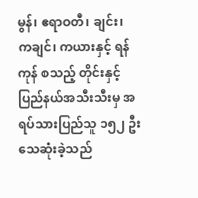မွန်၊ ဧရာဝတီ၊ ချင်း၊
ကချင်၊ ကယားနှင့် ရန်ကုန် စသည့် တိုင်းနှင့်ပြည်နယ်အသီးသီးမှ အရပ်သားပြည်သူ ၁၅၂ ဦး
သေဆုံးခဲ့သည်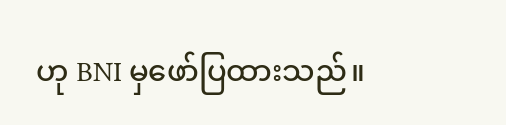ဟု BNI မှဖော်ပြထားသည်။